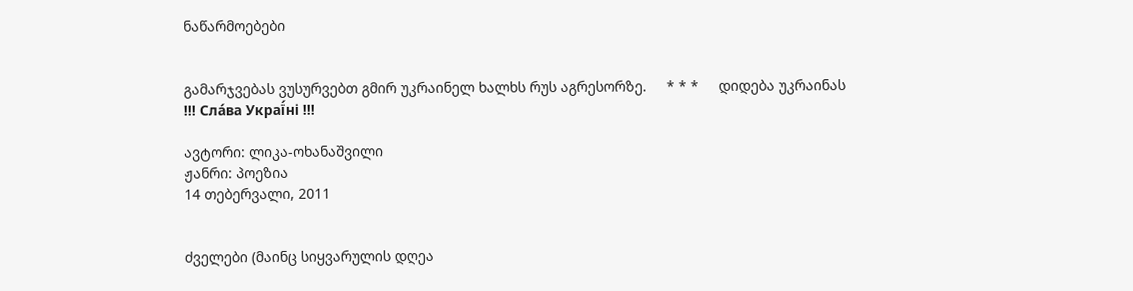ნაწარმოებები


გამარჯვებას ვუსურვებთ გმირ უკრაინელ ხალხს რუს აგრესორზე.     * * *     დიდება უკრაინას !!! Сла́ва Украї́ні !!!

ავტორი: ლიკა-ოხანაშვილი
ჟანრი: პოეზია
14 თებერვალი, 2011


ძველები (მაინც სიყვარულის დღეა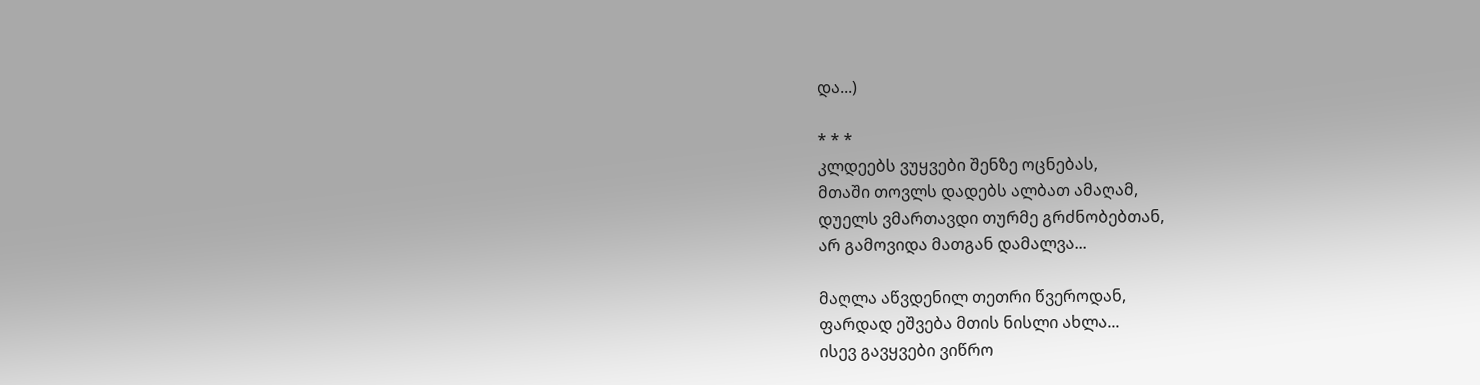და...)

* * *
კლდეებს ვუყვები შენზე ოცნებას,
მთაში თოვლს დადებს ალბათ ამაღამ,
დუელს ვმართავდი თურმე გრძნობებთან,
არ გამოვიდა მათგან დამალვა...

მაღლა აწვდენილ თეთრი წვეროდან,
ფარდად ეშვება მთის ნისლი ახლა...
ისევ გავყვები ვიწრო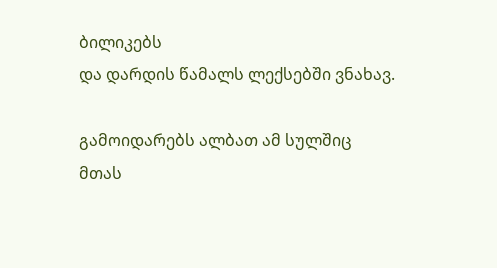ბილიკებს
და დარდის წამალს ლექსებში ვნახავ.

გამოიდარებს ალბათ ამ სულშიც
მთას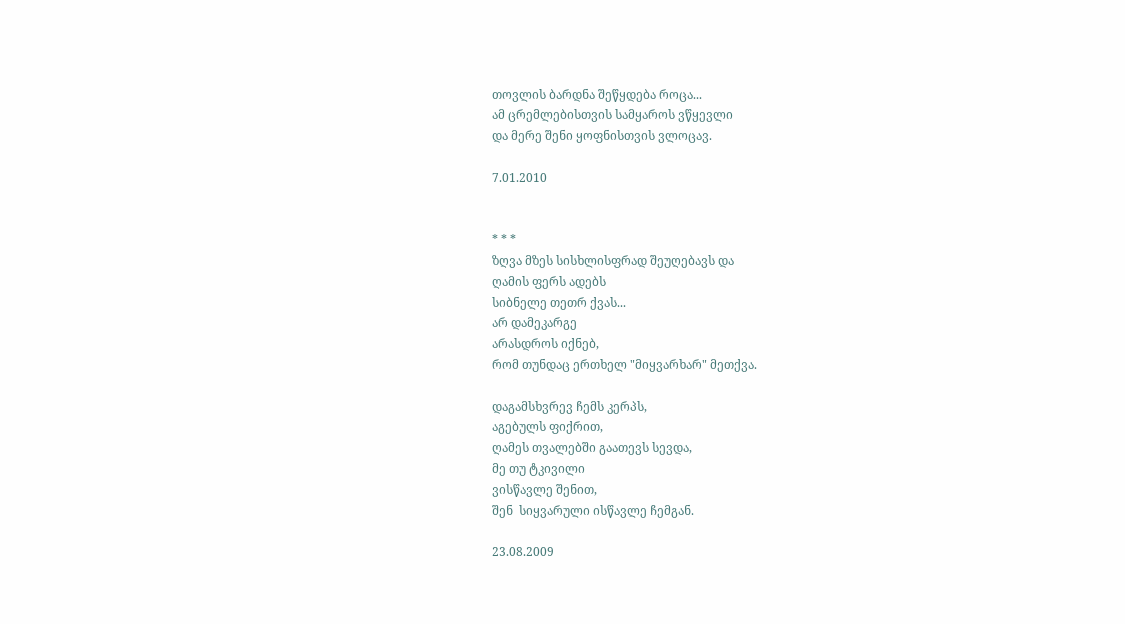თოვლის ბარდნა შეწყდება როცა...
ამ ცრემლებისთვის სამყაროს ვწყევლი
და მერე შენი ყოფნისთვის ვლოცავ.

7.01.2010


* * *
ზღვა მზეს სისხლისფრად შეუღებავს და
ღამის ფერს ადებს
სიბნელე თეთრ ქვას...
არ დამეკარგე
არასდროს იქნებ,
რომ თუნდაც ერთხელ "მიყვარხარ" მეთქვა.

დაგამსხვრევ ჩემს კერპს,
აგებულს ფიქრით,
ღამეს თვალებში გაათევს სევდა,
მე თუ ტკივილი
ვისწავლე შენით,
შენ  სიყვარული ისწავლე ჩემგან.

23.08.2009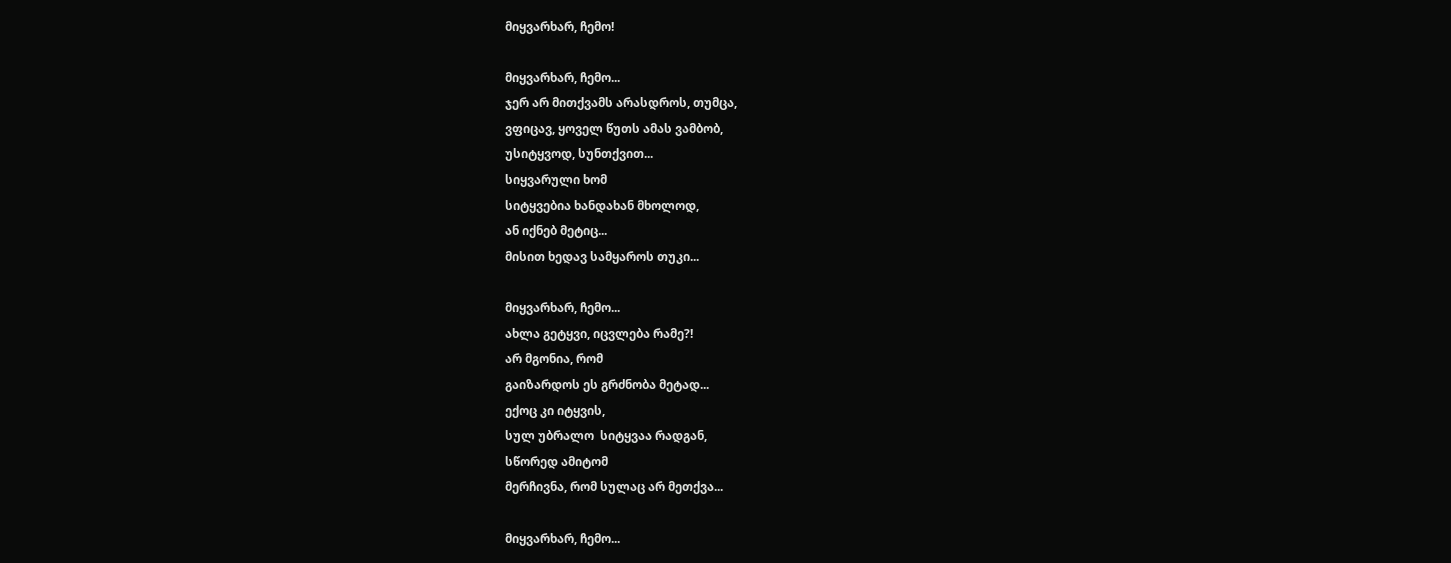მიყვარხარ, ჩემო!

მიყვარხარ, ჩემო...
ჯერ არ მითქვამს არასდროს, თუმცა,
ვფიცავ, ყოველ წუთს ამას ვამბობ,
უსიტყვოდ, სუნთქვით...
სიყვარული ხომ
სიტყვებია ხანდახან მხოლოდ,
ან იქნებ მეტიც...
მისით ხედავ სამყაროს თუკი...

მიყვარხარ, ჩემო...
ახლა გეტყვი, იცვლება რამე?!
არ მგონია, რომ
გაიზარდოს ეს გრძნობა მეტად...
ექოც კი იტყვის,
სულ უბრალო  სიტყვაა რადგან,
სწორედ ამიტომ
მერჩივნა, რომ სულაც არ მეთქვა...

მიყვარხარ, ჩემო...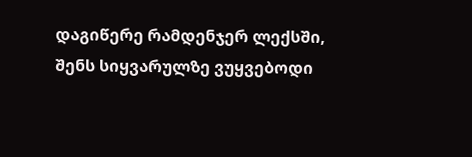დაგიწერე რამდენჯერ ლექსში,
შენს სიყვარულზე ვუყვებოდი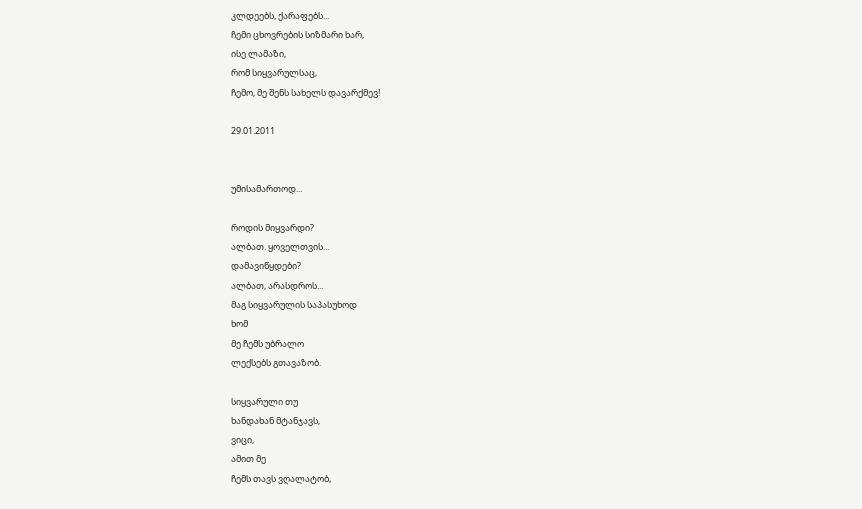კლდეებს, ქარაფებს...
ჩემი ცხოვრების სიზმარი ხარ,
ისე ლამაზი,
რომ სიყვარულსაც,
ჩემო, მე შენს სახელს დავარქმევ!

29.01.2011


უმისამართოდ...

როდის მიყვარდი?
ალბათ. ყოველთვის...
დამავიწყდები?
ალბათ, არასდროს...
მაგ სიყვარულის საპასუხოდ
ხომ
მე ჩემს უბრალო
ლექსებს გთავაზობ.

სიყვარული თუ
ხანდახან მტანჯავს,
ვიცი,
ამით მე
ჩემს თავს ვღალატობ,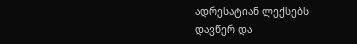ადრესატიან ლექსებს
დავწერ და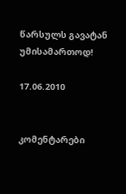წარსულს გავატან
უმისამართოდ!

17.06.2010


კომენტარები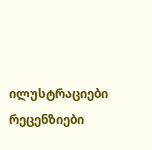ილუსტრაციები რეცენზიები